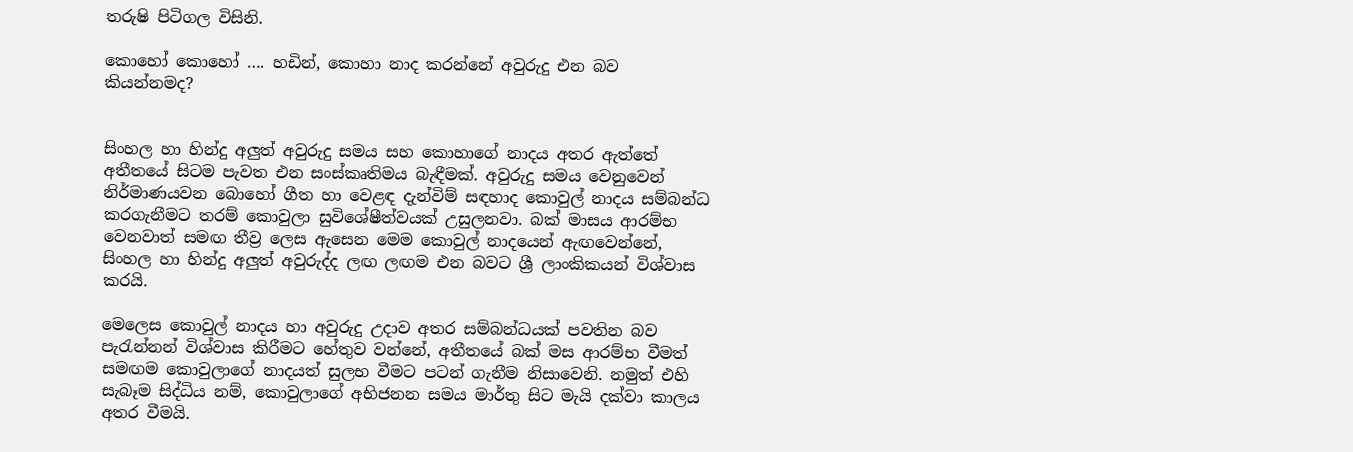තරුෂි පිටිගල විසිනි.

කොහෝ කොහෝ …. හඩින්, කොහා නාද කරන්නේ අවුරුදු එන බව කියන්නමද?


සිංහල හා හින්දු අලුත් අවුරුදු සමය සහ කොහාගේ නාදය අතර ඇත්තේ අතීතයේ සිටම පැවත එන සංස්කෘතිමය බැඳීමක්. අවුරුදු සමය වෙනුවෙන් නිර්මාණයවන බොහෝ ගීත හා වෙළඳ දැන්විම් සඳහාද කොවුල් නාදය සම්බන්ධ කරගැනීමට තරම් කොවුලා සුවිශේෂීත්වයක් උසුලනවා. බක් මාසය ආරම්භ වෙනවාත් සමඟ තීව්‍ර ලෙස ඇසෙන මෙම කොවුල් නාදයෙන් ඇඟවෙන්නේ, සිංහල හා හින්දු අලුත් අවුරුද්ද ලඟ ලඟම එන බවට ශ්‍රී ලාංකිකයන් විශ්වාස කරයි.

මෙලෙස කොවුල් නාදය හා අවුරුදු උදාව අතර සම්බන්ධයක් පවතින බව පැරැන්නන් විශ්වාස කිරීමට හේතුව වන්නේ, අතීතයේ බක් මස ආරම්භ වීමත් සමඟම කොවුලාගේ නාදයත් සුලභ වීමට පටන් ගැනීම නිසාවෙනි. නමුත් එහි සැබෑම සිද්ධිය නම්, කොවුලාගේ අභිජනන සමය මාර්තු සිට මැයි දක්වා කාලය අතර වීමයි.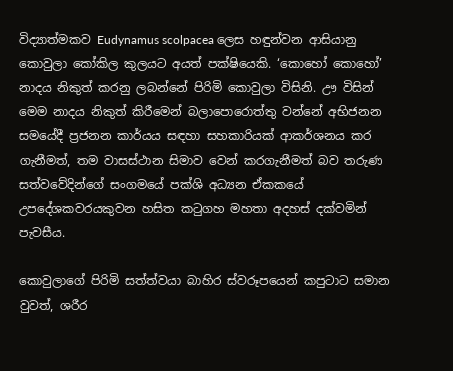විද්‍යාත්මකව Eudynamus scolpacea ලෙස හඳුන්වන ආසියානු කොවුලා කෝකිල කුලයට අයත් පක්ෂියෙකි. ‘කොහෝ කොහෝ’ නාදය නිකුත් කරනු ලබන්නේ පිරිමි කොවුලා විසිනි. ඌ විසින් මෙම නාදය නිකුත් කිරීමෙන් බලාපොරොත්තු වන්නේ අභිජනන සමයේදී ප්‍රජනන කාර්යය සඳහා සහකාරියක් ආකර්ශනය කර ගැනීමත්, තම වාසස්ථාන සිමාව වෙන් කරගැනීමත් බව තරුණ සත්වවේදින්ගේ සංගමයේ පක්ශි අධ්‍යන ඒකකයේ උපදේශකවරයකුවන හසිත කටුගහ මහතා අදහස් දක්වමින් පැවසීය.

කොවුලාගේ පිරිමි සත්ත්වයා බාහිර ස්වරූපයෙන් කපුටාට සමාන වුවත්, ශරීර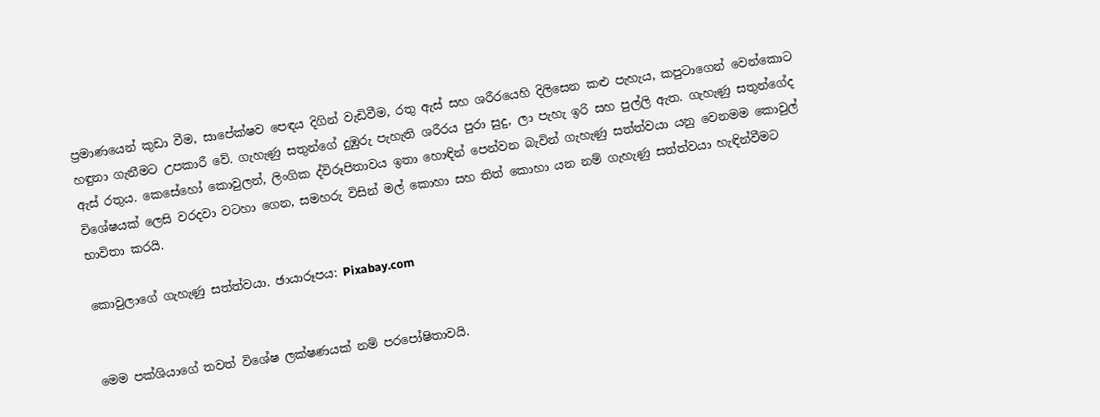ප්‍රමාණයෙන් කුඩා වීම, සාපේක්ෂව පෙඳය දිගින් වැඩිවීම, රතු ඇස් සහ ශරීරයෙහි දිලිසෙන කළු පැහැය, කපුටාගෙන් වෙන්කොට හඳුනා ගැනීමට උපකාරී වේ. ගැහැණු සතුන්ගේ දුඹුරු පැහැති ශරීරය පුරා සුදු, ලා පැහැ ඉරි සහ පුල්ලි ඇත. ගැහැණු සතුන්ගේද ඇස් රතුය. කෙසේහෝ කොවුලන්, ලිංගික ද්විරූපිතාවය ඉතා හොඳින් පෙන්වන බැවින් ගැහැණු සත්ත්වයා යනු වෙනමම කොවුල් විශේෂයක් ලෙසි වරදවා වටහා ගෙන, සමහරු විසින් මල් කොහා සහ තිත් කොහා යන නම් ගැහැණු සත්ත්වයා හැඳින්වීමට භාවිතා කරයි.

කොවුලාගේ ගැහැණු සත්ත්වයා. ඡායාරූපය: Pixabay.com


මෙම පක්ශියාගේ තවත් විශේෂ ලක්ෂණයක් නම් පරපෝෂිතාවයි.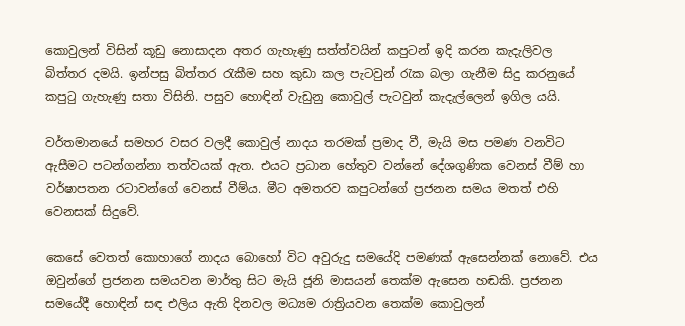කොවුලන් විසින් කූඩු නොසාදන අතර ගැහැණු සත්ත්වයින් කපුටන් ඉදි කරන කැදැලිවල බිත්තර දමයි. ඉන්පසු බිත්තර රැකීම සහ කුඩා කල පැටවුන් රැක බලා ගැනීම සිදු කරනුයේ කපුටු ගැහැණු සතා විසිනි. පසුව හොඳින් වැඩුනු කොවුල් පැටවුන් කැදැල්ලෙන් ඉගිල යයි.

වර්තමානයේ සමහර වසර වලදී කොවුල් නාදය තරමක් ප්‍රමාද වී, මැයි මස පමණ වනවිට ඇසීමට පටන්ගන්නා තත්වයක් ඇත. එයට ප්‍රධාන හේතුව වන්නේ දේශගුණික වෙනස් වීම් හා වර්ෂාපතන රටාවන්ගේ වෙනස් වීම්ය. මීට අමතරව කපුටන්ගේ ප්‍රජනන සමය මතත් එහි වෙනසක් සිදුවේ.

කෙසේ වෙතත් කොහාගේ නාදය බොහෝ විට අවුරුදු සමයේදි පමණක් ඇසෙන්නක් නොවේ. එය ඔවුන්ගේ ප්‍රජනන සමයවන මාර්තු සිට මැයි ජූනි මාසයන් තෙක්ම ඇසෙන හඬකි. ප්‍රජනන සමයේදී හොඳින් සඳ එලිය ඇති දිනවල මධ්‍යම රාත්‍රියවන තෙක්ම කොවුලන්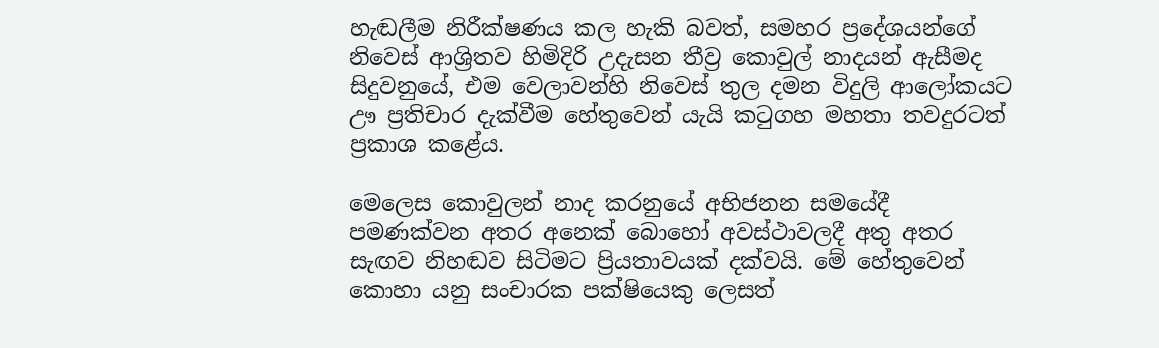හැඬලීම නිරීක්ෂණය කල හැකි බවත්, සමහර ප්‍රදේශයන්ගේ නිවෙස් ආශ්‍රිතව හිමිදිරි උදැසන තීව්‍ර කොවුල් නාදයන් ඇසීමද සිදුවනුයේ, එම වෙලාවන්හි නිවෙස් තුල දමන විදුලි ආලෝකයට ඌ ප්‍රතිචාර දැක්වීම හේතුවෙන් යැයි කටුගහ මහතා තවදුරටත් ප්‍රකාශ කළේය.

මෙලෙස කොවුලන් නාද කරනුයේ අභිජනන සමයේදී පමණක්වන අතර අනෙක් බොහෝ අවස්ථාවලදී අතු අතර සැඟව නිහඬව සිටිමට ප්‍රියතාවයක් දක්වයි. මේ හේතුවෙන් කොහා යනු සංචාරක පක්ෂියෙකු ලෙසත්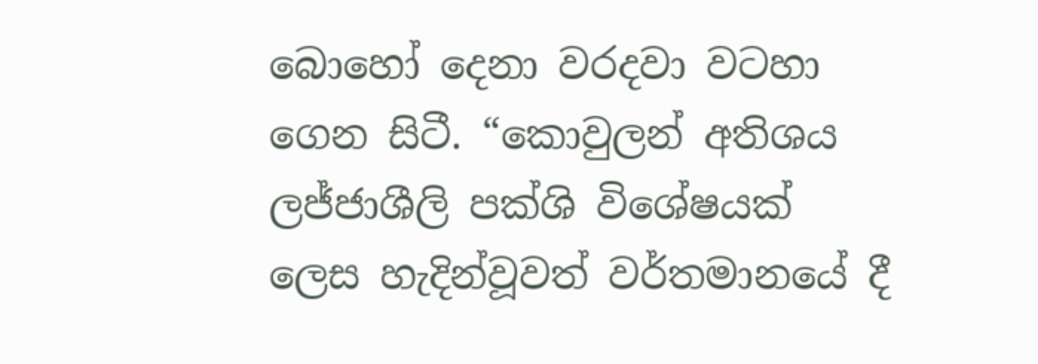බොහෝ දෙනා වරදවා වටහා ගෙන සිටී. “කොවුලන් අතිශය ලජ්ජාශීලි පක්ශි විශේෂයක් ලෙස හැදින්වූවත් වර්තමානයේ දී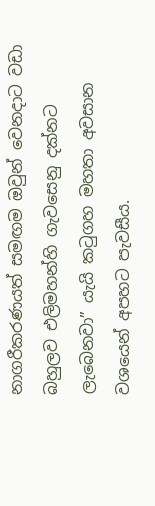නාගරීකරණයත් සමඟම ඔවුන් වෙනදාට වඩා බහුලව එලිමහන්හි ගැවසෙනු දක්නට ලැබෙනවා” යැයි කටුගහ මහතා අවසාන වශයෙන් අපහට පැවසීය.